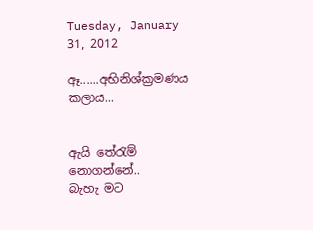Tuesday, January 31, 2012

ඈ......අභිනිශ්ක්‍රමණය කලාය...


ඇයි තේරැම් නොගන්නේ..
බැහැ මට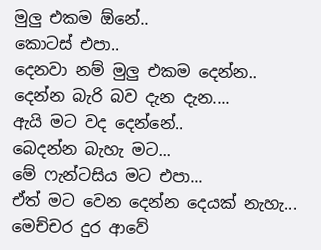මුලු එකම ඕනේ..
කොටස් එපා..
දෙනවා නම් මුලු එකම දෙන්න..
දෙන්න බැරි බව දැන දැන....
ඇයි මට වද දෙන්නේ..
බෙදන්න බැහැ මට...
මේ ෆැන්ටසිය මට එපා...
ඒත් මට වෙන දෙන්න දෙයක් නැහැ...
මෙච්චර දුර ආවේ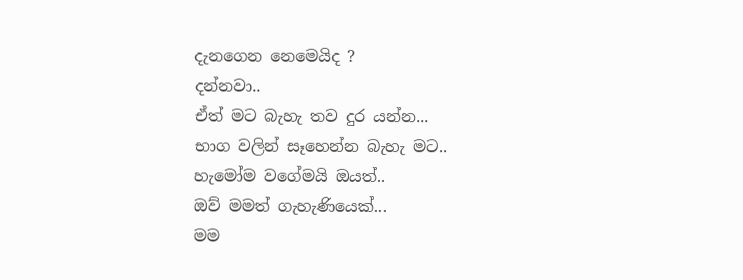දැනගෙන නෙමෙයිද ?
දන්නවා..
ඒත් මට බැහැ තව දුර යන්න...
භාග වලින් සෑහෙන්න බැහැ මට..
හැමෝම වගේමයි ඔයත්..
ඔව් මමත් ගැහැණියෙක්...
මම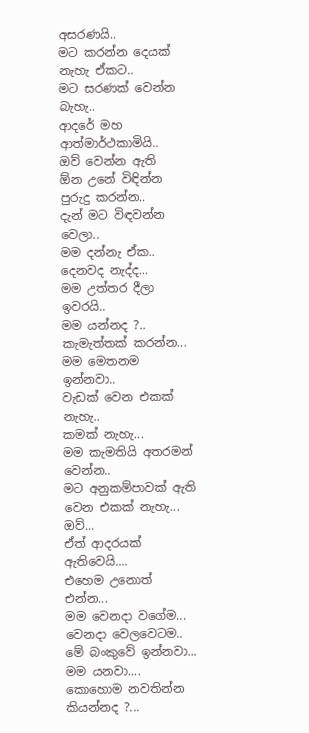අසරණයි..
මට කරන්න දෙයක් නැහැ ඒකට..
මට සරණක් වෙන්න බැහැ..
ආදරේ මහ ආත්මාර්ථකාමියි..
ඔව් වෙන්න ඇති
ඕන උනේ විඳින්න පුරුදු කරන්න..
දැන් මට විඳවන්න වෙලා..
මම දන්නැ ඒක..
දෙනවද නැද්ද...
මම උත්තර දීලා ඉවරයි..
මම යන්නද ?..
කැමැත්තක් කරන්න...
මම මෙතනම ඉන්නවා..
වැඩක් වෙන එකක් නැහැ..
කමක් නැහැ...
මම කැමතියි අතරමන් වෙන්න..
මට අනුකම්පාවක් ඇති වෙන එකක් නැහැ...
ඔව්...
ඒත් ආදරයක් ඇතිවෙයි....
එහෙම උනොත් එන්න...
මම වෙනදා වගේම...
වෙනදා වෙලවෙටම..
මේ බංකුවේ ඉන්නවා...
මම යනවා....
කොහොම නවතින්න කියන්නද ?...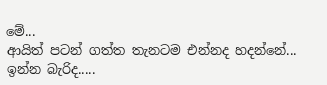මේ...
ආයිත් පටන් ගත්ත තැනටම එන්නද හදන්නේ...
ඉන්න බැරිද.....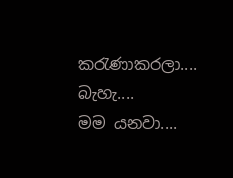කරැණාකරලා....
බැහැ....
මම යනවා....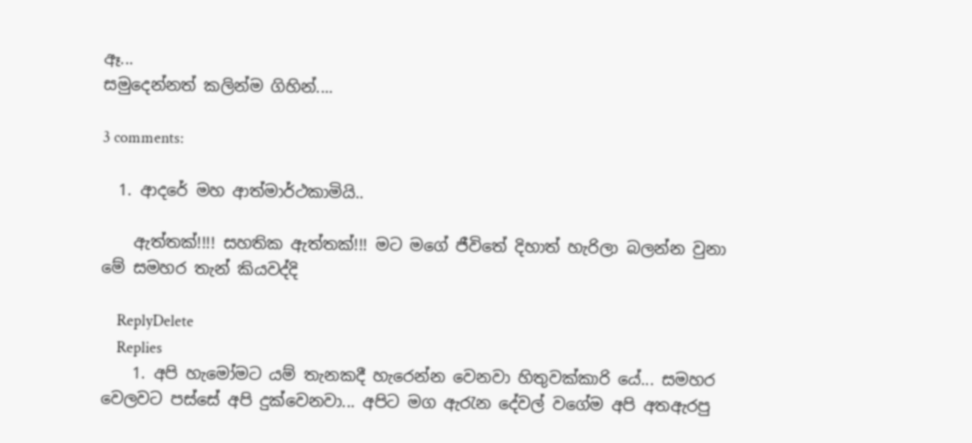ඈ...
සමුදෙන්නත් කලින්ම ගිහින්....

3 comments:

  1. ආදරේ මහ ආත්මාර්ථකාමියි..

    ඇත්තක්!!!! සහතික ඇත්තක්!!! මට මගේ ජීවිතේ දිහාත් හැරිලා බලන්න වුනා මේ සමහර තැන් කියවද්දි

    ReplyDelete
    Replies
    1. අපි හැමෝමට යම් තැනකදී හැරෙන්න වෙනවා හිතුවක්කාරි යේ... සමහර වෙලවට පස්සේ අපි දුක්වෙනවා... අපිට මග ඇරැන දේවල් වගේම අපි අතඇරපු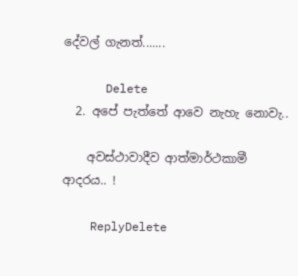දේවල් ගැනත්.......

      Delete
  2. අපේ පැත්තේ ආවෙ නැහැ නොවැ..

    අවස්ථාවාදීව ආත්මාර්ථකාමී ආදරය.. !

    ReplyDelete